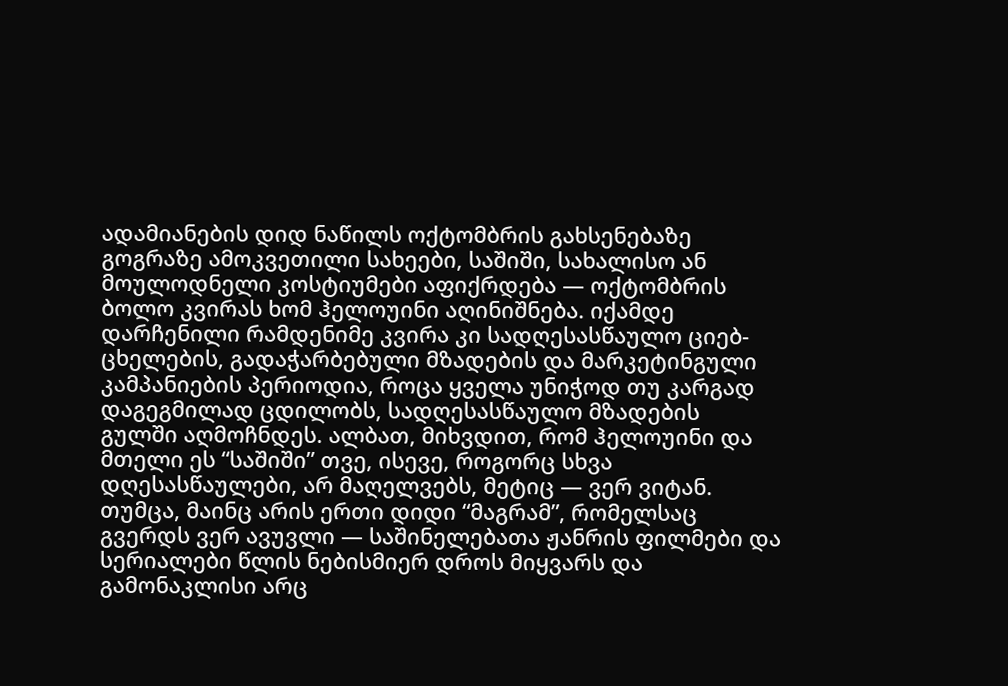ადამიანების დიდ ნაწილს ოქტომბრის გახსენებაზე გოგრაზე ამოკვეთილი სახეები, საშიში, სახალისო ან მოულოდნელი კოსტიუმები აფიქრდება — ოქტომბრის ბოლო კვირას ხომ ჰელოუინი აღინიშნება. იქამდე დარჩენილი რამდენიმე კვირა კი სადღესასწაულო ციებ-ცხელების, გადაჭარბებული მზადების და მარკეტინგული კამპანიების პერიოდია, როცა ყველა უნიჭოდ თუ კარგად დაგეგმილად ცდილობს, სადღესასწაულო მზადების გულში აღმოჩნდეს. ალბათ, მიხვდით, რომ ჰელოუინი და მთელი ეს “საშიში” თვე, ისევე, როგორც სხვა დღესასწაულები, არ მაღელვებს, მეტიც — ვერ ვიტან.
თუმცა, მაინც არის ერთი დიდი “მაგრამ”, რომელსაც გვერდს ვერ ავუვლი — საშინელებათა ჟანრის ფილმები და სერიალები წლის ნებისმიერ დროს მიყვარს და გამონაკლისი არც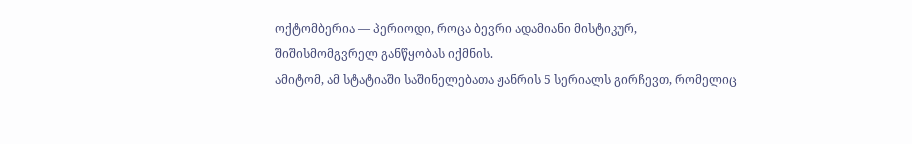ოქტომბერია — პერიოდი, როცა ბევრი ადამიანი მისტიკურ, შიშისმომგვრელ განწყობას იქმნის.
ამიტომ, ამ სტატიაში საშინელებათა ჟანრის 5 სერიალს გირჩევთ, რომელიც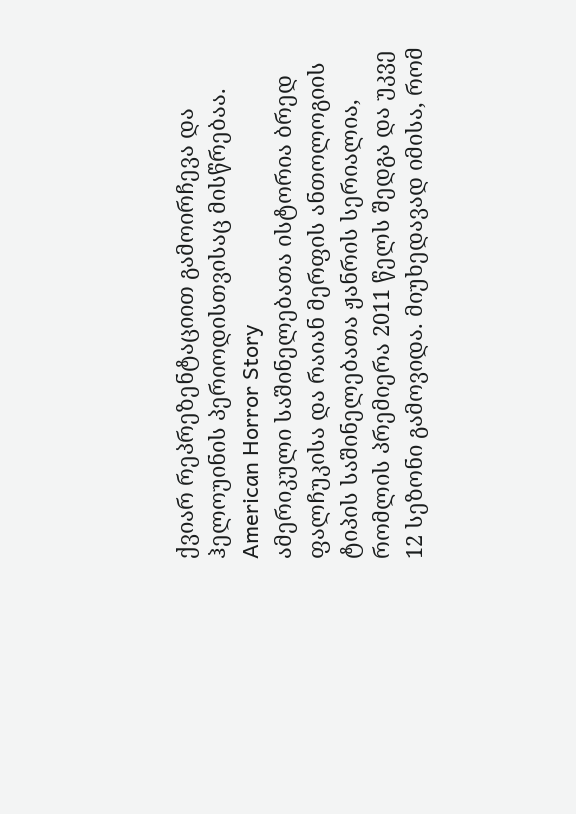ქვიარ რეპრეზენტაციით გამოირჩევა და ჰელოუინის პერიოდისთვისაც მისწრებაა.
American Horror Story
ამერიკული საშინელებათა ისტორია ბრედ ფალჩუკისა და რაიან მერფის ანთოლოგიის ტიპის საშინელებათა ჟანრის სერიალია, რომლის პრემიერა 2011 წელს შედგა და უკვე 12 სეზონი გამოვიდა. მიუხედავად იმისა, რომ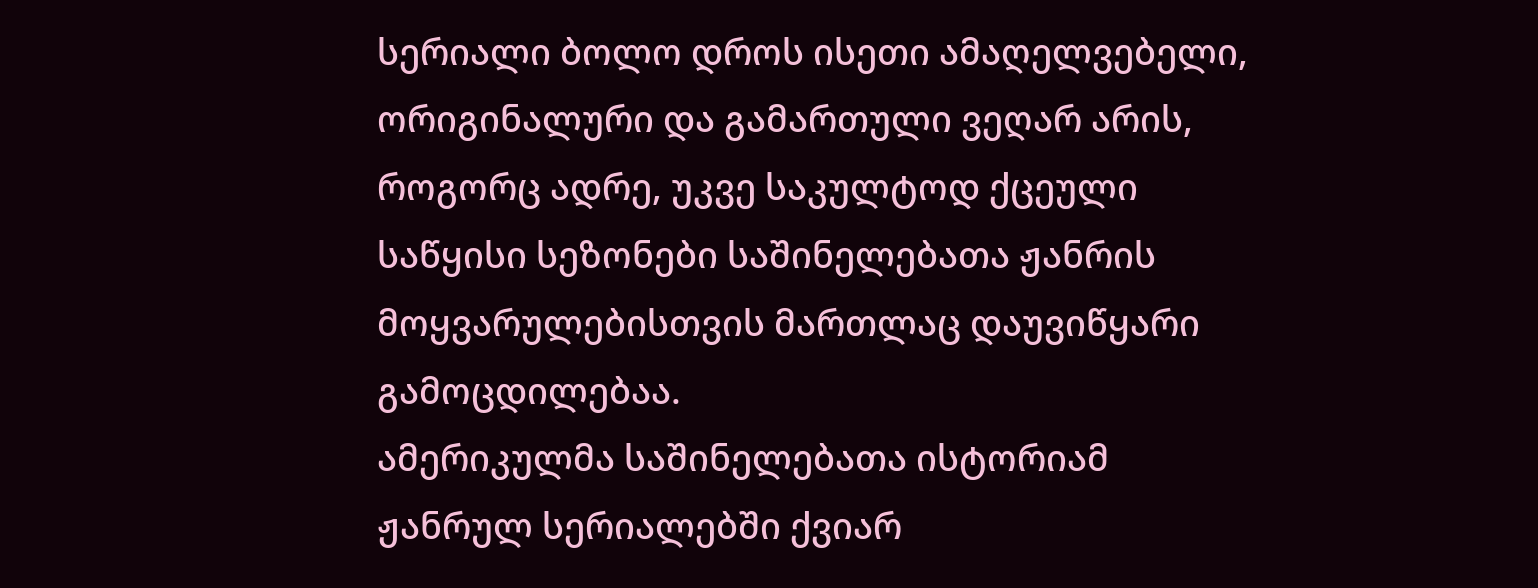სერიალი ბოლო დროს ისეთი ამაღელვებელი, ორიგინალური და გამართული ვეღარ არის, როგორც ადრე, უკვე საკულტოდ ქცეული საწყისი სეზონები საშინელებათა ჟანრის მოყვარულებისთვის მართლაც დაუვიწყარი გამოცდილებაა.
ამერიკულმა საშინელებათა ისტორიამ ჟანრულ სერიალებში ქვიარ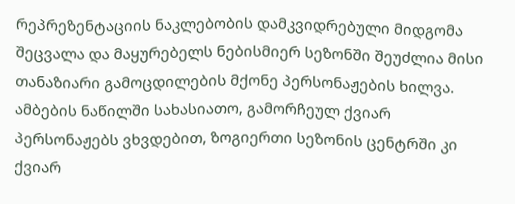რეპრეზენტაციის ნაკლებობის დამკვიდრებული მიდგომა შეცვალა და მაყურებელს ნებისმიერ სეზონში შეუძლია მისი თანაზიარი გამოცდილების მქონე პერსონაჟების ხილვა. ამბების ნაწილში სახასიათო, გამორჩეულ ქვიარ პერსონაჟებს ვხვდებით, ზოგიერთი სეზონის ცენტრში კი ქვიარ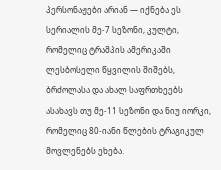პერსონაჟები არიან — იქნება ეს სერიალის მე-7 სეზონი, კულტი, რომელიც ტრამპის ამერიკაში ლესბოსელი წყვილის შიშებს, ბრძოლასა და ახალ საფრთხეებს ასახავს თუ მე-11 სეზონი და ნიუ იორკი, რომელიც 80-იანი წლების ტრაგიკულ მოვლენებს ეხება.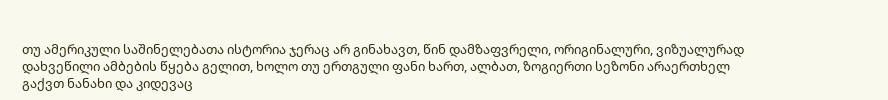თუ ამერიკული საშინელებათა ისტორია ჯერაც არ გინახავთ, წინ დამზაფვრელი, ორიგინალური, ვიზუალურად დახვეწილი ამბების წყება გელით, ხოლო თუ ერთგული ფანი ხართ, ალბათ, ზოგიერთი სეზონი არაერთხელ გაქვთ ნანახი და კიდევაც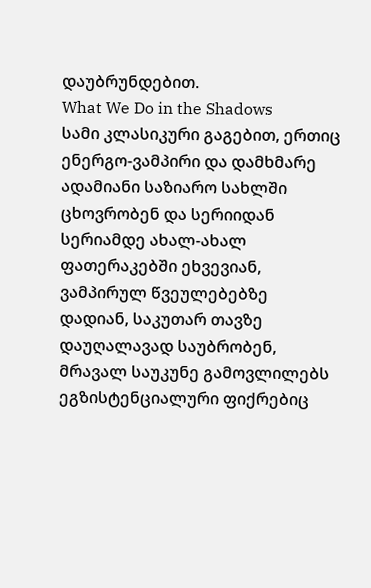დაუბრუნდებით.
What We Do in the Shadows
სამი კლასიკური გაგებით, ერთიც ენერგო-ვამპირი და დამხმარე ადამიანი საზიარო სახლში ცხოვრობენ და სერიიდან სერიამდე ახალ-ახალ ფათერაკებში ეხვევიან, ვამპირულ წვეულებებზე დადიან, საკუთარ თავზე დაუღალავად საუბრობენ, მრავალ საუკუნე გამოვლილებს ეგზისტენციალური ფიქრებიც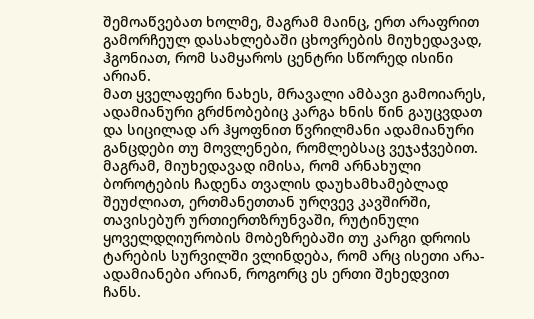შემოაწვებათ ხოლმე, მაგრამ მაინც, ერთ არაფრით გამორჩეულ დასახლებაში ცხოვრების მიუხედავად, ჰგონიათ, რომ სამყაროს ცენტრი სწორედ ისინი არიან.
მათ ყველაფერი ნახეს, მრავალი ამბავი გამოიარეს, ადამიანური გრძნობებიც კარგა ხნის წინ გაუცვდათ და სიცილად არ ჰყოფნით წვრილმანი ადამიანური განცდები თუ მოვლენები, რომლებსაც ვეჯაჭვებით. მაგრამ, მიუხედავად იმისა, რომ არნახული ბოროტების ჩადენა თვალის დაუხამხამებლად შეუძლიათ, ერთმანეთთან ურღვევ კავშირში, თავისებურ ურთიერთზრუნვაში, რუტინული ყოველდღიურობის მობეზრებაში თუ კარგი დროის ტარების სურვილში ვლინდება, რომ არც ისეთი არა-ადამიანები არიან, როგორც ეს ერთი შეხედვით ჩანს.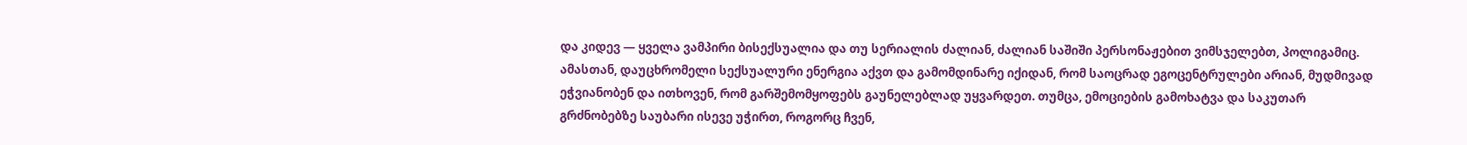და კიდევ — ყველა ვამპირი ბისექსუალია და თუ სერიალის ძალიან, ძალიან საშიში პერსონაჟებით ვიმსჯელებთ, პოლიგამიც. ამასთან, დაუცხრომელი სექსუალური ენერგია აქვთ და გამომდინარე იქიდან, რომ საოცრად ეგოცენტრულები არიან, მუდმივად ეჭვიანობენ და ითხოვენ, რომ გარშემომყოფებს გაუნელებლად უყვარდეთ. თუმცა, ემოციების გამოხატვა და საკუთარ გრძნობებზე საუბარი ისევე უჭირთ, როგორც ჩვენ,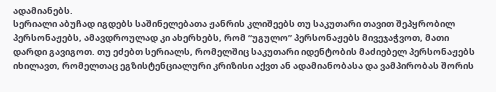ადამიანებს.
სერიალი აბუჩად იგდებს საშინელებათა ჟანრის კლიშეებს თუ საკუთარი თავით შეპყრობილ პერსონაჟებს, ამავდროულად კი ახერხებს, რომ “უგულო” პერსონაჟებს მივეჯაჭვოთ, მათი დარდი გავიგოთ. თუ ეძებთ სერიალს, რომელშიც საკუთარი იდენტობის მაძიებელ პერსონაჟებს იხილავთ, რომელთაც ეგზისტენციალური კრიზისი აქვთ ან ადამიანობასა და ვამპირობას შორის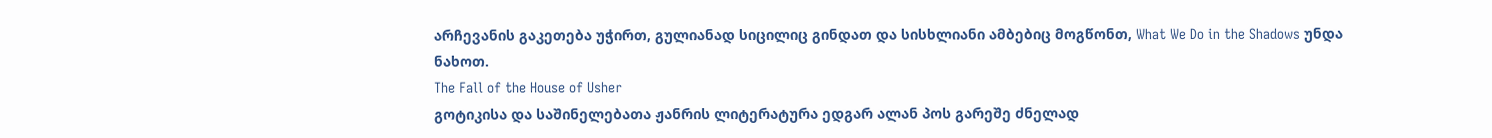არჩევანის გაკეთება უჭირთ, გულიანად სიცილიც გინდათ და სისხლიანი ამბებიც მოგწონთ, What We Do in the Shadows უნდა ნახოთ.
The Fall of the House of Usher
გოტიკისა და საშინელებათა ჟანრის ლიტერატურა ედგარ ალან პოს გარეშე ძნელად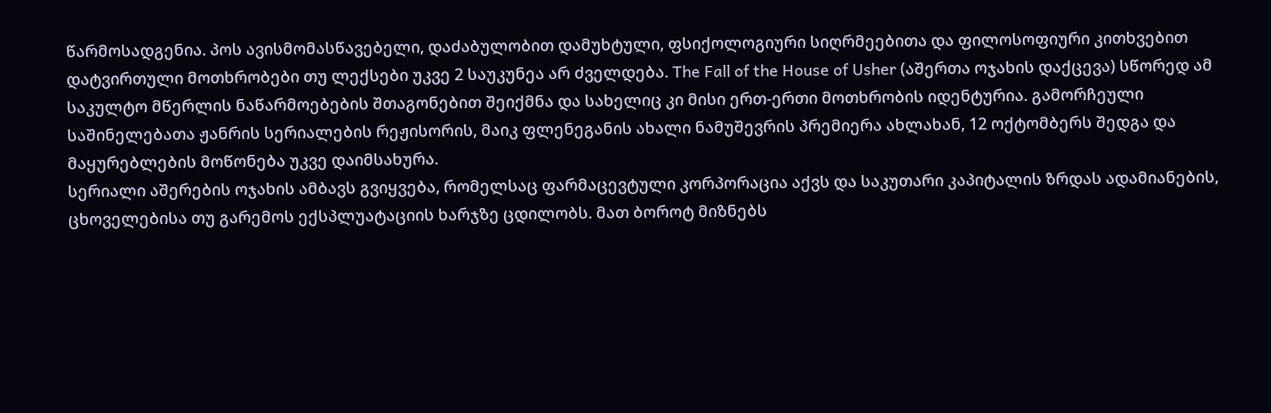წარმოსადგენია. პოს ავისმომასწავებელი, დაძაბულობით დამუხტული, ფსიქოლოგიური სიღრმეებითა და ფილოსოფიური კითხვებით დატვირთული მოთხრობები თუ ლექსები უკვე 2 საუკუნეა არ ძველდება. The Fall of the House of Usher (აშერთა ოჯახის დაქცევა) სწორედ ამ საკულტო მწერლის ნაწარმოებების შთაგონებით შეიქმნა და სახელიც კი მისი ერთ-ერთი მოთხრობის იდენტურია. გამორჩეული საშინელებათა ჟანრის სერიალების რეჟისორის, მაიკ ფლენეგანის ახალი ნამუშევრის პრემიერა ახლახან, 12 ოქტომბერს შედგა და მაყურებლების მოწონება უკვე დაიმსახურა.
სერიალი აშერების ოჯახის ამბავს გვიყვება, რომელსაც ფარმაცევტული კორპორაცია აქვს და საკუთარი კაპიტალის ზრდას ადამიანების, ცხოველებისა თუ გარემოს ექსპლუატაციის ხარჯზე ცდილობს. მათ ბოროტ მიზნებს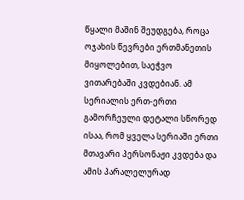წყალი მაშინ შეუდგება, როცა ოჯახის წევრები ერთმანეთის მიყოლებით, საეჭვო ვითარებაში კვდებიან. ამ სერიალის ერთ-ერთი გამორჩეული დეტალი სწორედ ისაა, რომ ყველა სერიაში ერთი მთავარი პერსონაჟი კვდება და ამის პარალელურად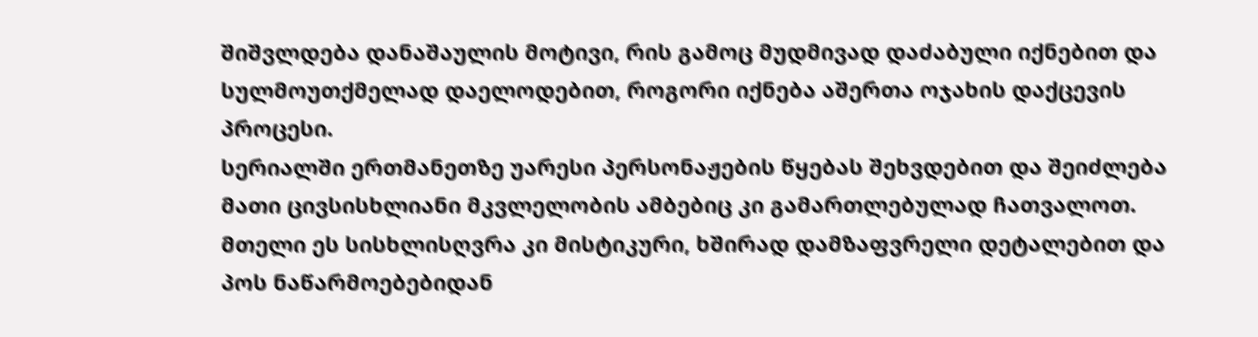შიშვლდება დანაშაულის მოტივი, რის გამოც მუდმივად დაძაბული იქნებით და სულმოუთქმელად დაელოდებით, როგორი იქნება აშერთა ოჯახის დაქცევის პროცესი.
სერიალში ერთმანეთზე უარესი პერსონაჟების წყებას შეხვდებით და შეიძლება მათი ცივსისხლიანი მკვლელობის ამბებიც კი გამართლებულად ჩათვალოთ. მთელი ეს სისხლისღვრა კი მისტიკური, ხშირად დამზაფვრელი დეტალებით და პოს ნაწარმოებებიდან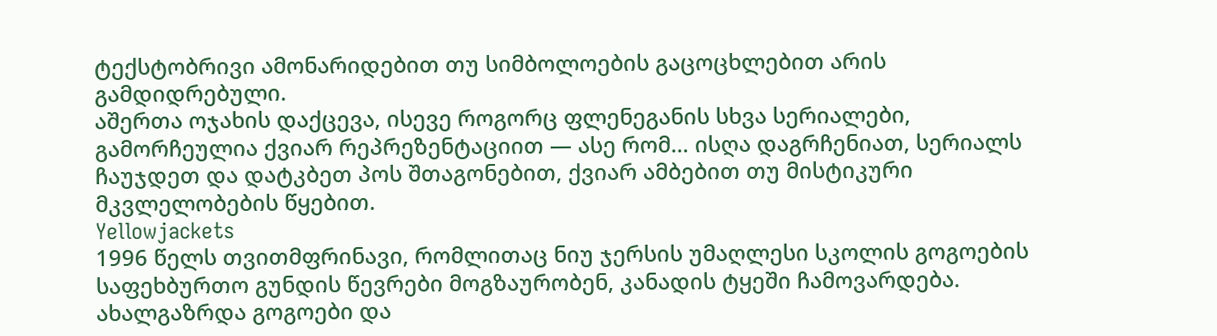ტექსტობრივი ამონარიდებით თუ სიმბოლოების გაცოცხლებით არის გამდიდრებული.
აშერთა ოჯახის დაქცევა, ისევე როგორც ფლენეგანის სხვა სერიალები, გამორჩეულია ქვიარ რეპრეზენტაციით — ასე რომ… ისღა დაგრჩენიათ, სერიალს ჩაუჯდეთ და დატკბეთ პოს შთაგონებით, ქვიარ ამბებით თუ მისტიკური მკვლელობების წყებით.
Yellowjackets
1996 წელს თვითმფრინავი, რომლითაც ნიუ ჯერსის უმაღლესი სკოლის გოგოების საფეხბურთო გუნდის წევრები მოგზაურობენ, კანადის ტყეში ჩამოვარდება. ახალგაზრდა გოგოები და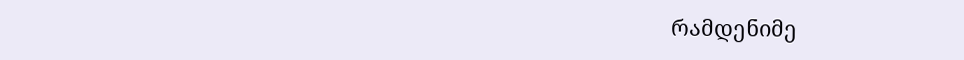რამდენიმე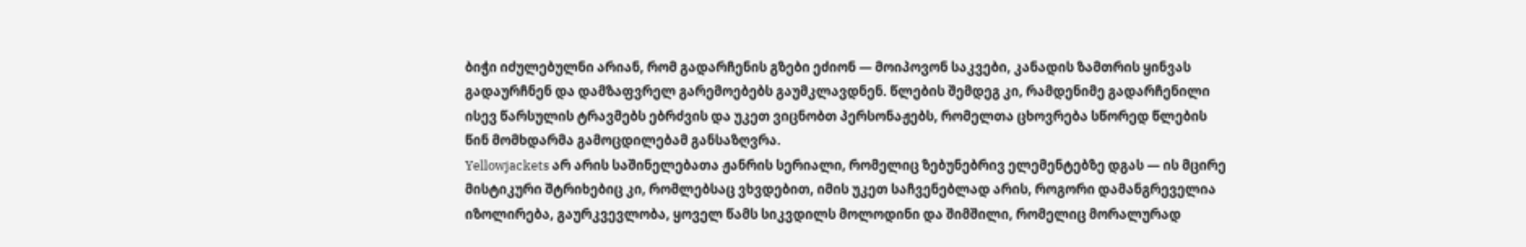ბიჭი იძულებულნი არიან, რომ გადარჩენის გზები ეძიონ — მოიპოვონ საკვები, კანადის ზამთრის ყინვას გადაურჩნენ და დამზაფვრელ გარემოებებს გაუმკლავდნენ. წლების შემდეგ კი, რამდენიმე გადარჩენილი ისევ წარსულის ტრავმებს ებრძვის და უკეთ ვიცნობთ პერსონაჟებს, რომელთა ცხოვრება სწორედ წლების წინ მომხდარმა გამოცდილებამ განსაზღვრა.
Yellowjackets არ არის საშინელებათა ჟანრის სერიალი, რომელიც ზებუნებრივ ელემენტებზე დგას — ის მცირე მისტიკური შტრიხებიც კი, რომლებსაც ვხვდებით, იმის უკეთ საჩვენებლად არის, როგორი დამანგრეველია იზოლირება, გაურკვევლობა, ყოველ წამს სიკვდილს მოლოდინი და შიმშილი, რომელიც მორალურად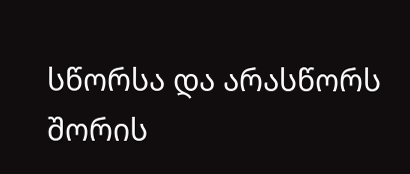სწორსა და არასწორს შორის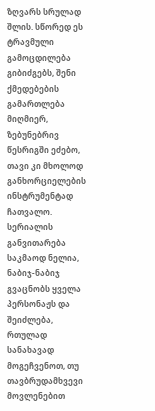ზღვარს სრულად შლის. სწორედ ეს ტრავმული გამოცდილება გიბიძგებს, შენი ქმედებების გამართლება მიღმიერ, ზებუნებრივ წესრიგში ეძებო, თავი კი მხოლოდ განხორციელების ინსტრუმენტად ჩათვალო.
სერიალის განვითარება საკმაოდ ნელია, ნაბიჯ-ნაბიჯ გვაცნობს ყველა პერსონაჟს და შეიძლება, რთულად სანახავად მოგეჩვენოთ, თუ თავბრუდამხვევი მოვლენებით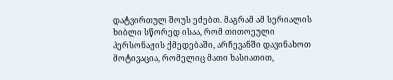დატვირთულ შოუს ეძებთ. მაგრამ ამ სერიალის ხიბლი სწორედ ისაა, რომ თითოეული პერსონაჟის ქმედებაში, არჩევანში დავინახოთ მოტივაცია, რომელიც მათი ხასიათით,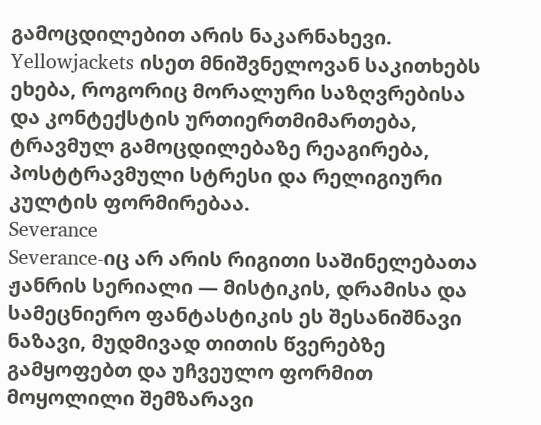გამოცდილებით არის ნაკარნახევი. Yellowjackets ისეთ მნიშვნელოვან საკითხებს ეხება, როგორიც მორალური საზღვრებისა და კონტექსტის ურთიერთმიმართება, ტრავმულ გამოცდილებაზე რეაგირება, პოსტტრავმული სტრესი და რელიგიური კულტის ფორმირებაა.
Severance
Severance-იც არ არის რიგითი საშინელებათა ჟანრის სერიალი — მისტიკის, დრამისა და სამეცნიერო ფანტასტიკის ეს შესანიშნავი ნაზავი, მუდმივად თითის წვერებზე გამყოფებთ და უჩვეულო ფორმით მოყოლილი შემზარავი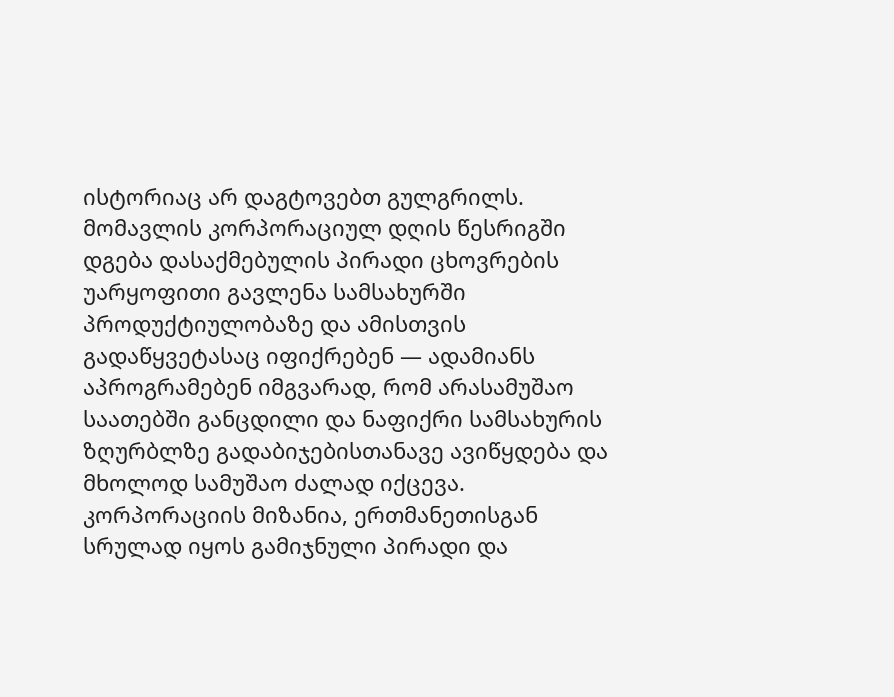ისტორიაც არ დაგტოვებთ გულგრილს.
მომავლის კორპორაციულ დღის წესრიგში დგება დასაქმებულის პირადი ცხოვრების უარყოფითი გავლენა სამსახურში პროდუქტიულობაზე და ამისთვის გადაწყვეტასაც იფიქრებენ — ადამიანს აპროგრამებენ იმგვარად, რომ არასამუშაო საათებში განცდილი და ნაფიქრი სამსახურის ზღურბლზე გადაბიჯებისთანავე ავიწყდება და მხოლოდ სამუშაო ძალად იქცევა.
კორპორაციის მიზანია, ერთმანეთისგან სრულად იყოს გამიჯნული პირადი და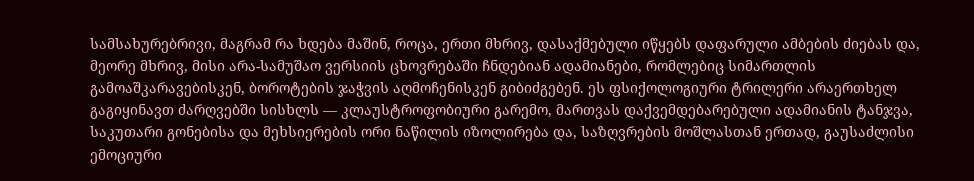სამსახურებრივი, მაგრამ რა ხდება მაშინ, როცა, ერთი მხრივ, დასაქმებული იწყებს დაფარული ამბების ძიებას და, მეორე მხრივ, მისი არა-სამუშაო ვერსიის ცხოვრებაში ჩნდებიან ადამიანები, რომლებიც სიმართლის გამოაშკარავებისკენ, ბოროტების ჯაჭვის აღმოჩენისკენ გიბიძგებენ. ეს ფსიქოლოგიური ტრილერი არაერთხელ გაგიყინავთ ძარღვებში სისხლს — კლაუსტროფობიური გარემო, მართვას დაქვემდებარებული ადამიანის ტანჯვა, საკუთარი გონებისა და მეხსიერების ორი ნაწილის იზოლირება და, საზღვრების მოშლასთან ერთად, გაუსაძლისი ემოციური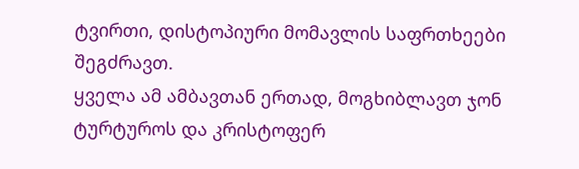ტვირთი, დისტოპიური მომავლის საფრთხეები შეგძრავთ.
ყველა ამ ამბავთან ერთად, მოგხიბლავთ ჯონ ტურტუროს და კრისტოფერ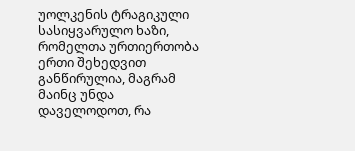უოლკენის ტრაგიკული სასიყვარულო ხაზი, რომელთა ურთიერთობა ერთი შეხედვით განწირულია, მაგრამ მაინც უნდა დაველოდოთ, რა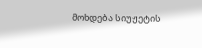მოხდება სიუჟეტის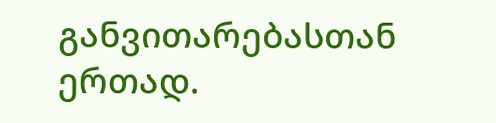განვითარებასთან ერთად.